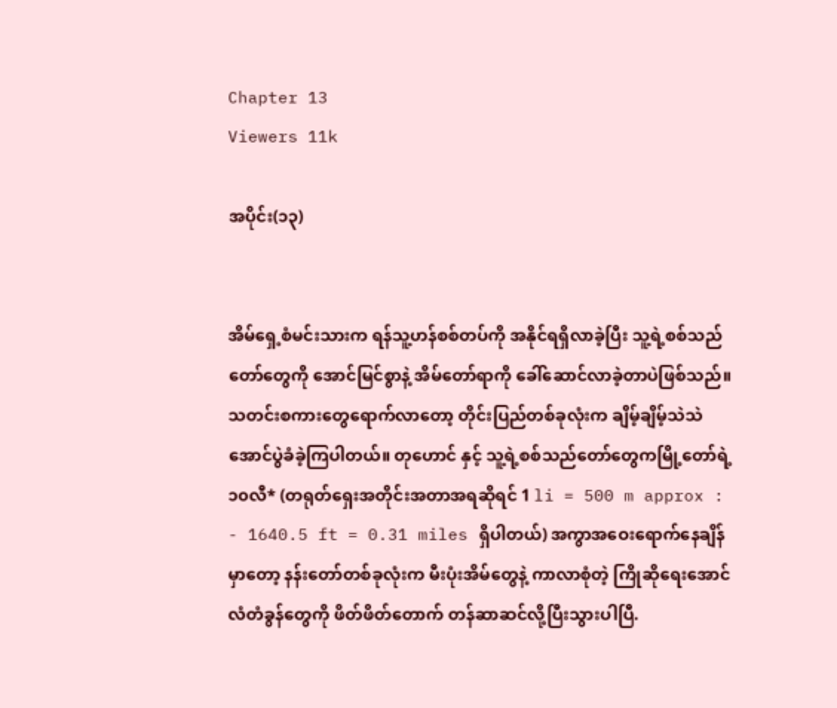Chapter 13
Viewers 11k

အပိုင်း(၁၃)


အိမ်ရှေ့စံမင်းသားက ရန်သူ့ဟန်စစ်တပ်ကို အနိုင်ရရှိလာခဲ့ပြီး သူ့ရဲ့စစ်သည်တော်တွေကို အောင်မြင်စွာနဲ့ အိမ်တော်ရာကို ခေါ်ဆောင်လာခဲ့တာပဲဖြစ်သည်။ သတင်းစကားတွေရောက်လာတော့ တိုင်းပြည်တစ်ခုလုံးက ချိမ့်ချိမ့်သဲသဲ အောင်ပွဲခံခဲ့ကြပါတယ်။ တုဟောင် နှင့် သူ့ရဲ့စစ်သည်တော်တွေကမြို့တော်ရဲ့ ၁၀လီ* (တရုတ်ရှေးအတိုင်းအတာအရဆိုရင် 1 li = 500 m approx : - 1640.5 ft = 0.31 miles ရှိပါတယ်) အကွာအဝေးရောက်နေချိန်မှာတော့ နန်းတော်တစ်ခုလုံးက မီးပုံးအိမ်တွေနဲ့ ကာလာစုံတဲ့ ကြိုဆိုရေးအောင်လံတံခွန်တွေကို ဖိတ်ဖိတ်တောက် တန်ဆာဆင်လို့ပြီးသွားပါပြီ.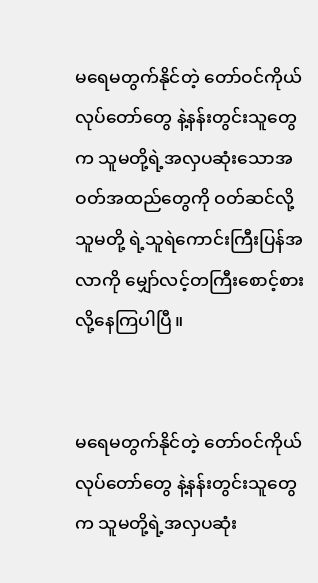မရေမတွက်နိုင်တဲ့ တော်ဝင်ကိုယ်လုပ်တော်တွေ နဲ့နန်းတွင်းသူတွေက သူမတို့ရဲ့အလှပဆုံးသောအဝတ်အထည်တွေကို ဝတ်ဆင်လို့ သူမတို့ ရဲ့သူရဲကောင်းကြီးပြန်အလာကို မျှော်လင့်တကြီးစောင့်စားလို့နေကြပါပြီ။


မရေမတွက်နိုင်တဲ့ တော်ဝင်ကိုယ်လုပ်တော်တွေ နဲ့နန်းတွင်းသူတွေက သူမတို့ရဲ့အလှပဆုံး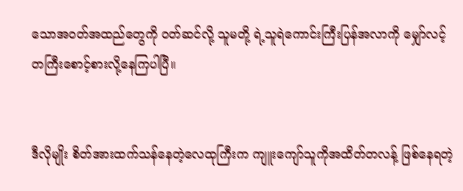သောအဝတ်အထည်တွေကို ဝတ်ဆင်လို့ သူမတို့ ရဲ့သူရဲကောင်းကြီးပြန်အလာကို မျှော်လင့်တကြီးစောင့်စားလို့နေကြပါပြီ။


ဒီလိုမျိုး စိတ်အားထက်သန်နေတဲ့လေထုကြီးက ကျူးကျော်သူကိုအထိတ်တလန့် ဖြစ်နေရတဲ့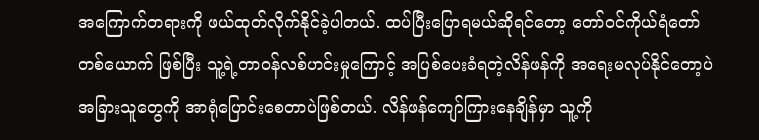အကြောက်တရားကို ဖယ်ထုတ်လိုက်နိုင်ခဲ့ပါတယ်. ထပ်ပြီးပြောရမယ်ဆိုရင်တော့ တော်ဝင်ကိုယ်ရံတော်တစ်ယောက် ဖြစ်ပြီး သူ့ရဲ့တာဝန်လစ်ဟင်းမှုကြောင့် အပြစ်ပေးခံရတဲ့လိန်ဖန်ကို အရေးမလုပ်နိုင်တော့ပဲ အခြားသူတွေကို အာရုံပြောင်းစေတာပဲဖြစ်တယ်. လိန်ဖန်ကျော်ကြားနေချိန်မှာ သူ့ကို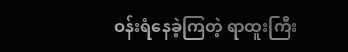ဝန်းရံနေခဲ့ကြတဲ့ ရာထူးကြီး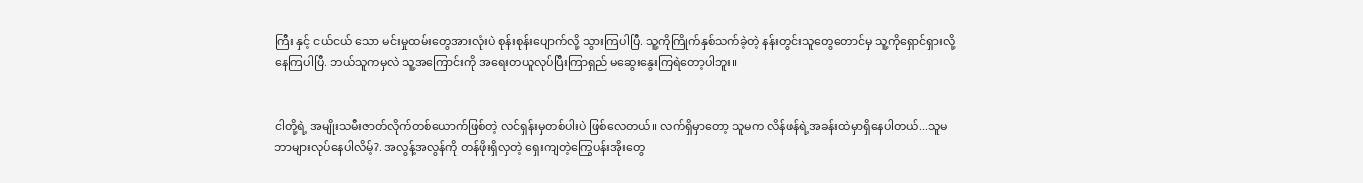ကြီး နှင့် ငယ်ငယ် သော မင်းမှုထမ်းတွေအားလုံးပဲ စုန်းစုန်းပျောက်လို့ သွားကြပါပြီ. သူ့ကိုကြိုက်နှစ်သက်ခဲ့တဲ့ နန်းတွင်းသူတွေတောင်မှ သူ့ကိုရှောင်ရှားလို့နေကြပါပြီ. ဘယ်သူကမှလဲ သူ့အကြောင်းကို အရေးတယူလုပ်ပြီးကြာရှည် မဆွေးနွေးကြရဲတော့ပါဘူး။


ငါတို့ရဲ့ အမျိုးသမီးဇာတ်လိုက်တစ်ယောက်ဖြစ်တဲ့ လင်ရှန်းမှတစ်ပါးပဲ ဖြစ်လေတယ်။ လက်ရှိမှာတော့ သူမက လိန်ဖန်ရဲ့အခန်းထဲမှာရှိနေပါတယ်...သူမဘာများလုပ်နေပါလိမ့်?. အလွန့်အလွန်ကို တန်ဖိုးရှိလှတဲ့ ရှေးကျတဲ့ကြွေပန်းအိုးတွေ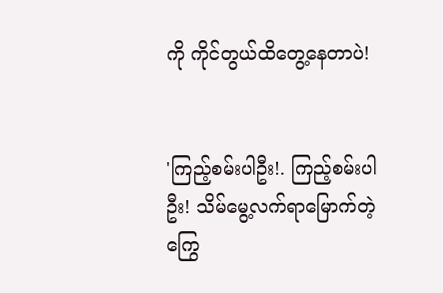ကို ကိုင်တွယ်ထိတွေ့နေတာပဲ!


'ကြည့်စမ်းပါဦး!. ကြည့်စမ်းပါဦး! သိမ်မွေ့လက်ရာမြောက်တဲ့ ကြွေ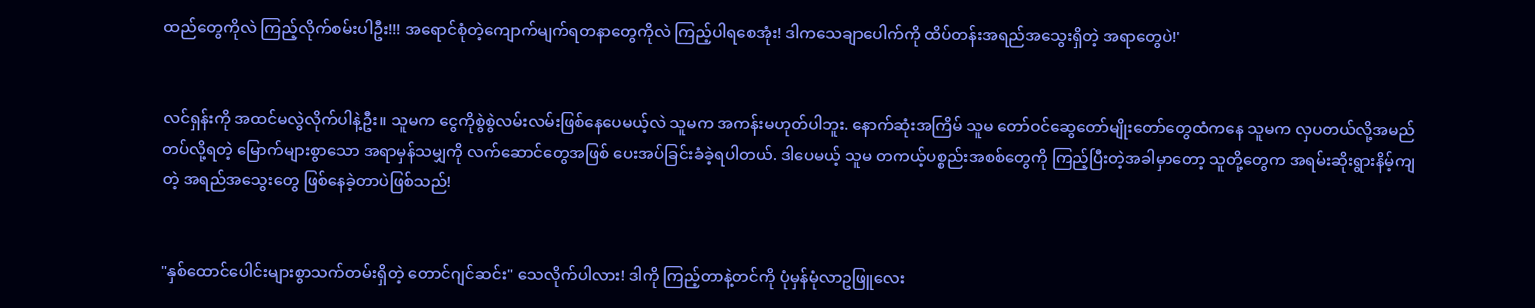ထည်တွေကိုလဲ ကြည့်လိုက်စမ်းပါဦး!!! အရောင်စုံတဲ့ကျောက်မျက်ရတနာတွေကိုလဲ ကြည့်ပါရစေအုံး! ဒါကသေချာပေါက်ကို ထိပ်တန်းအရည်အသွေးရှိတဲ့ အရာတွေပဲ!'


လင်ရှန်းကို အထင်မလွဲလိုက်ပါနဲ့ဦး။ သူမက ငွေကိုစွဲစွဲလမ်းလမ်းဖြစ်နေပေမယ့်လဲ သူမက အကန်းမဟုတ်ပါဘူး. နောက်ဆုံးအကြိမ် သူမ တော်ဝင်ဆွေတော်မျိုးတော်တွေထံကနေ သူမက လှပတယ်လို့အမည်တပ်လို့ရတဲ့ မြောက်များစွာသော အရာမှန်သမျှကို လက်ဆောင်တွေအဖြစ် ပေးအပ်ခြင်းခံခဲ့ရပါတယ်. ဒါပေမယ့် သူမ တကယ့်ပစ္စည်းအစစ်တွေကို ကြည့်ပြီးတဲ့အခါမှာတော့ သူတို့တွေက အရမ်းဆိုးရွားနိမ့်ကျတဲ့ အရည်အသွေးတွေ ဖြစ်နေခဲ့တာပဲဖြစ်သည်!


"နှစ်ထောင်ပေါင်းများစွာသက်တမ်းရှိတဲ့ တောင်ဂျင်ဆင်း" သေလိုက်ပါလား! ဒါကို ကြည့်တာနဲ့တင်ကို ပုံမှန်မုံလာဥဖြူလေး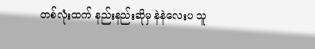တစ်လုံးထက် နည်းနည်းဆိုမှ နဲနဲလေးပ သူ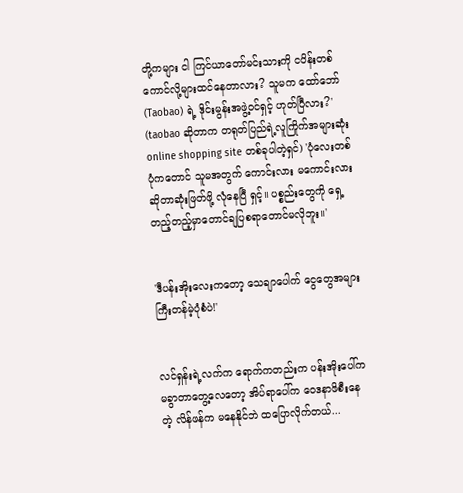တို့ကများ ငါ ကြင်ယာတော်မင်းသားကို ငပိန်းတစ်ကောင်လို့များထင်နေတာလား? သူမက ထော်ဘော်(Taobao) ရဲ့ ဒိုင်းမွန်းအဖွဲ့ဝင်ရှင့် ဟုတ်ပြီလား?' (taobao ဆိုတာက တရုတ်ပြည်ရဲ့လူကြိုက်အများဆုံး online shopping site တစ်ခုပါတဲ့ရှင်) 'ပုံလေးတစ်ပုံကတောင် သူမအတွက် ကောင်းလား မကောင်းလားဆိုတာဆုံးဖြတ်ဖို့ လုံနေပြီ ရှင့်။ ပစ္စည်းတွေကို ရှေ့တည့်တည့်မှာတောင်ချပြစရာတောင်မလိုဘူး။'


'ဒီပန်းအိုးလေးကတော့ သေချာပေါက် ငွေတွေအများကြီးတန်မဲ့ပုံစံပဲ!'


လင်ရှန်းရဲ့လက်က ရောက်ကတည်းက ပန်းအိုးပေါ်က မခွာတာတွေ့လေတော့ အိပ်ရာပေါ်က ဝေဒနာဖိစီးနေတဲ့ လိန်ဖန်က မနေနိုင်ဘဲ ထပြောလိုက်တယ်...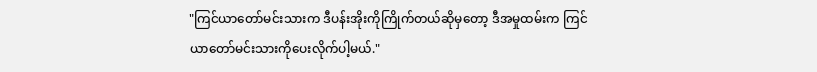"ကြင်ယာတော်မင်းသားက ဒီပန်းအိုးကိုကြိုက်တယ်ဆိုမှတော့ ဒီအမှုထမ်းက ကြင်ယာတော်မင်းသားကိုပေးလိုက်ပါ့မယ်."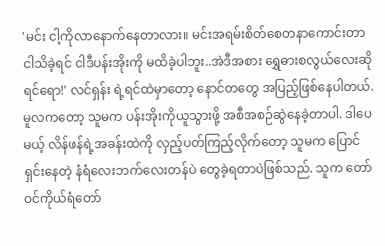'မင်း ငါ့ကိုလာနောက်နေတာလား။ မင်းအရမ်းစိတ်စေတနာကောင်းတာ ငါသိခဲ့ရင် ငါဒီပန်းအိုးကို မထိခဲ့ပါဘူး..အဲဒီအစား ရွှေဓားစလွယ်လေးဆိုရင်ရော!' လင်ရှန်း ရဲ့ရင်ထဲမှာတော့ နောင်တတွေ အပြည့်ဖြစ်နေပါတယ်. မူလကတော့ သူမက ပန်းအိုးကိုယူသွားဖို့ အစီအစဉ်ဆွဲနေခဲ့တာပါ. ဒါပေမယ့် လိန်ဖန်ရဲ့အခန်းထဲကို လှည့်ပတ်ကြည့်လိုက်တော့ သူမက ပြောင်ရှင်းနေတဲ့ နံရံလေးဘက်လေးတန်ပဲ တွေခဲ့ရတာပဲဖြစ်သည်. သူက တော်ဝင်ကိုယ်ရံတော်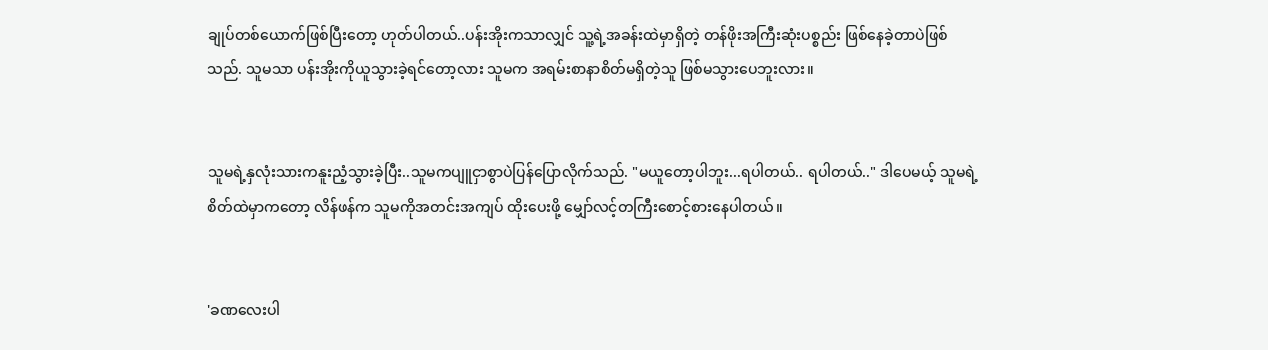ချုပ်တစ်ယောက်ဖြစ်ပြီးတော့ ဟုတ်ပါတယ်..ပန်းအိုးကသာလျှင် သူ့ရဲ့အခန်းထဲမှာရှိတဲ့ တန်ဖိုးအကြီးဆုံးပစ္စည်း ဖြစ်နေခဲ့တာပဲဖြစ်သည်. သူမသာ ပန်းအိုးကိုယူသွားခဲ့ရင်တော့လား သူမက အရမ်းစာနာစိတ်မရှိတဲ့သူ ဖြစ်မသွားပေဘူးလား။


သူမရဲ့နှလုံးသားကနူးညံ့သွားခဲ့ပြီး..သူမကပျူငှာစွာပဲပြန်ပြောလိုက်သည်. "မယူတော့ပါဘူး...ရပါတယ်.. ရပါတယ်.." ဒါပေမယ့် သူမရဲ့စိတ်ထဲမှာကတော့ လိန်ဖန်က သူမကိုအတင်းအကျပ် ထိုးပေးဖို့ မျှော်လင့်တကြီးစောင့်စားနေပါတယ်။


'ခဏလေးပါ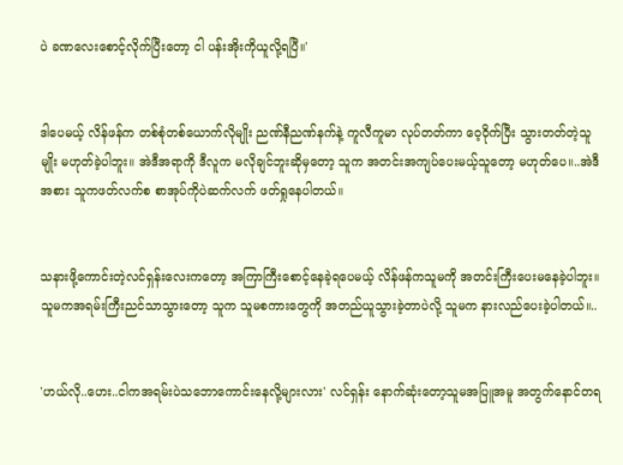ပဲ ခဏလေးစောင့်လိုက်ပြီးတော့ ငါ ပန်းအိုးကိုယူလို့ရပြီ။'


ဒါပေမယ့် လိန်ဖန်က တစ်စုံတစ်ယောက်လိုမျိုး ညဏ်နီညဏ်နက်နဲ့ ကူလီကူမာ လုပ်တတ်ကာ ဝေ့ဝိုက်ပြီး သွားတတ်တဲ့သူမျိုး မဟုတ်ခဲ့ပါဘူး။ အဲဒီအရာကို ဒီလူက မလိုချင်ဘူးဆိုမှတော့ သူက အတင်းအကျပ်ပေးမယ့်သူတော့ မဟုတ်ပေ။..အဲဒီအစား သူကဖတ်လက်စ စာအုပ်ကိုပဲဆက်လက် ဖတ်ရှုနေပါတယ်။


သနားဖို့ကောင်းတဲ့လင်ရှန်းလေးကတော့ အကြာကြီးစောင့်နေခဲ့ရပေမယ့် လိန်ဖန်ကသူမကို အတင်းကြီးပေးမနေခဲ့ပါဘူး။ သူမကအရမ်းကြီးညင်သာသွားတော့ သူက သူမစကားတွေကို အတည်ယူသွားခဲ့တာပဲလို့ သူမက နားလည်ပေးခဲ့ပါတယ်။..


'ဟယ်လို..ဟေး..ငါကအရမ်းပဲသဘောကောင်းနေလို့များလား' လင်ရှန်း နောက်ဆုံးတော့သူမအပြူအမူ အတွက်နောင်တရ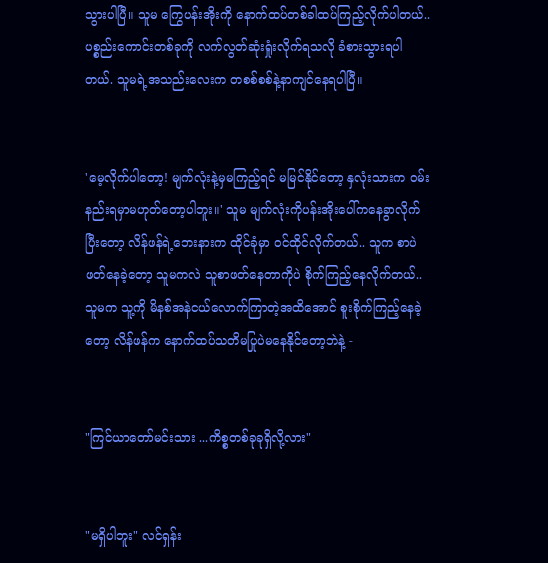သွားပါပြီ။ သူမ ကြွေပန်းအိုးကို နောက်ထပ်တစ်ခါထပ်ကြည့်လိုက်ပါတယ်.. ပစ္စည်းကောင်းတစ်ခုကို လက်လွတ်ဆုံးရှုံးလိုက်ရသလို ခံစားသွားရပါတယ်. သူမရဲ့အသည်းလေးက တစစ်စစ်နဲ့နာကျင်နေရပါပြီ။


'မေ့လိုက်ပါတော့! မျက်လုံးနဲ့မှမကြည့်ရင် မမြင်နိုင်တော့ နှလုံးသားက ဝမ်းနည်းရမှာမဟုတ်တော့ပါဘူး။' သူမ မျက်လုံးကိုပန်းအိုးပေါ်ကနေခွာလိုက်ပြီးတော့ လိန်ဖန်ရဲ့ဘေးနားက ထိုင်ခုံမှာ ဝင်ထိုင်လိုက်တယ်.. သူက စာပဲဖတ်နေခဲ့တော့ သူမကလဲ သူစာဖတ်နေတာကိုပဲ စိုက်ကြည့်နေလိုက်တယ်.. သူမက သူ့ကို မိနစ်အနဲငယ်လောက်ကြာတဲ့အထိအောင် စူးစိုက်ကြည့်နေခဲ့တော့ လိန်ဖန်က နောက်ထပ်သတိမပြုပဲမနေနိုင်တော့ဘဲနဲ့ -


"ကြင်ယာတော်မင်းသား ...ကိစ္စတစ်ခုခုရှိလို့လား"


"မရှိပါဘူး" လင်ရှန်း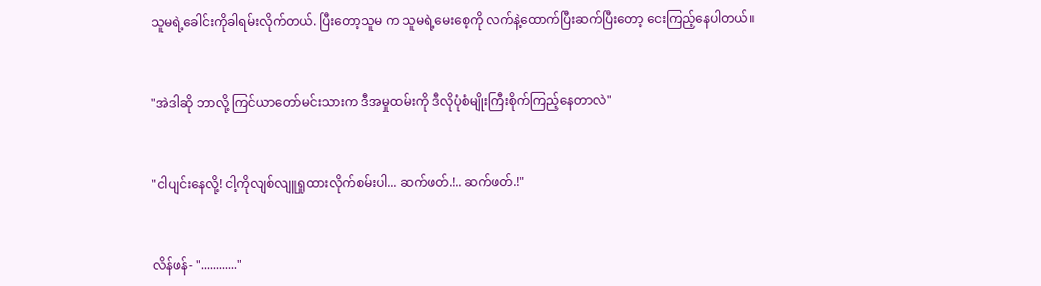သူမရဲ့ခေါင်းကိုခါရမ်းလိုက်တယ်. ပြီးတော့သူမ က သူမရဲ့မေးစေ့ကို လက်နဲ့ထောက်ပြီးဆက်ပြီးတော့ ငေးကြည့်နေပါတယ်။


"အဲဒါဆို ဘာလို့ ကြင်ယာတော်မင်းသားက ဒီအမှုထမ်းကို ဒီလိုပုံစံမျိုးကြီးစိုက်ကြည့်နေတာလဲ"


"ငါပျင်းနေလို့! ငါ့ကိုလျစ်လျူရှုထားလိုက်စမ်းပါ... ဆက်ဖတ်.!.. ဆက်ဖတ်.!"


လိန်ဖန်- "............"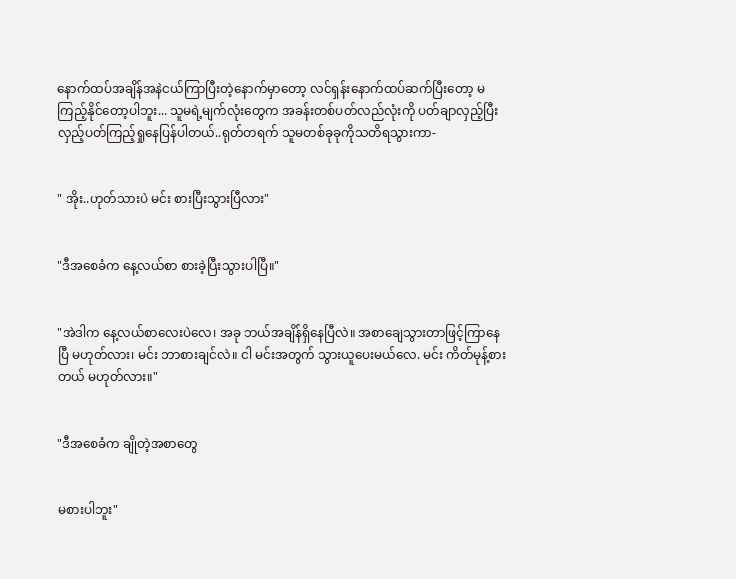နောက်ထပ်အချိန်အနဲငယ်ကြာပြီးတဲ့နောက်မှာတော့ လင်ရှန်းနောက်ထပ်ဆက်ပြီးတော့ မကြည့်နိုင်တော့ပါဘူး... သူမရဲ့မျက်လုံးတွေက အခန်းတစ်ပတ်လည်လုံးကို ပတ်ချာလှည့်ပြီး လှည့်ပတ်ကြည့်ရှုနေပြန်ပါတယ်..ရုတ်တရက် သူမတစ်ခုခုကိုသတိရသွားကာ-


" အိုး..ဟုတ်သားပဲ မင်း စားပြီးသွားပြီလား"


"ဒီအစေခံက နေ့လယ်စာ စားခဲ့ပြီးသွားပါပြီ။"


"အဲဒါက နေ့လယ်စာလေးပဲလေ၊ အခု ဘယ်အချိန်ရှိနေပြီလဲ။ အစာချေသွားတာဖြင့်ကြာနေပြီ မဟုတ်လား၊ မင်း ဘာစားချင်လဲ။ ငါ မင်းအတွက် သွားယူပေးမယ်လေ. မင်း ကိတ်မုန့်စားတယ် မဟုတ်လား။"


"ဒီအစေခံက ချိုတဲ့အစာတွေ


မစားပါဘူး"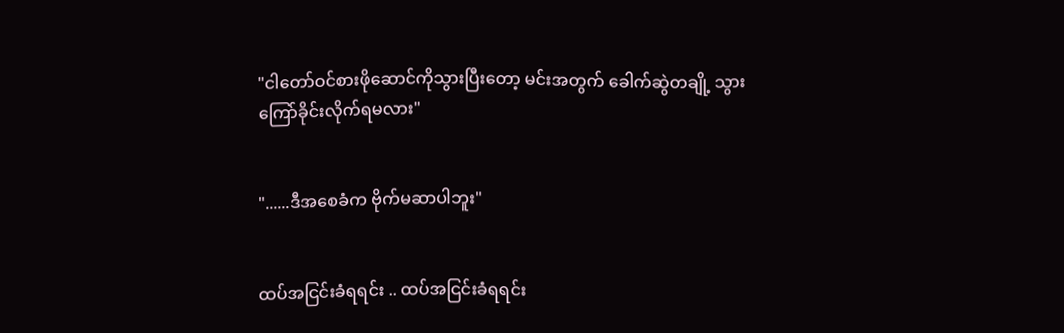"ငါတော်ဝင်စားဖိုဆောင်ကိုသွားပြီးတော့ မင်းအတွက် ခေါက်ဆွဲတချို့ သွားကြော်ခိုင်းလိုက်ရမလား"


"......ဒီအစေခံက ဗိုက်မဆာပါဘူး"


ထပ်အငြင်းခံရရင်း .. ထပ်အငြင်းခံရရင်း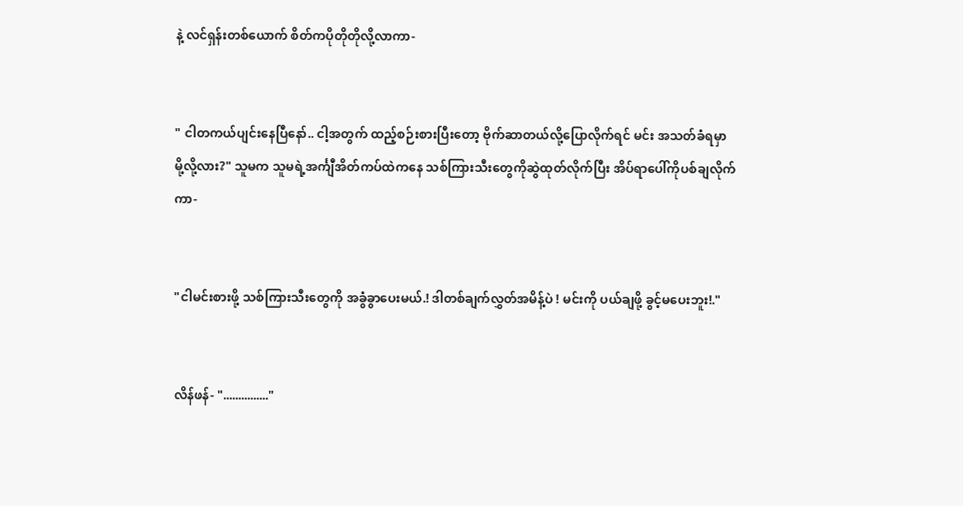နဲ့ လင်ရှန်းတစ်ယောက် စိတ်ကပိုတိုတိုလို့လာကာ-


" ငါတကယ်ပျင်းနေပြီနော်.. ငါ့အတွက် ထည့်စဉ်းစားပြီးတော့ ဗိုက်ဆာတယ်လို့ပြောလိုက်ရင် မင်း အသတ်ခံရမှာ မို့လို့လား?" သူမက သူမရဲ့အင်္ကျီအိတ်ကပ်ထဲကနေ သစ်ကြားသီးတွေကိုဆွဲထုတ်လိုက်ပြီး အိပ်ရာပေါ်ကိုပစ်ချလိုက်ကာ-


"ငါမင်းစားဖို့ သစ်ကြားသီးတွေကို အခွံခွာပေးမယ်.! ဒါတစ်ချက်လွှတ်အမိန့်ပဲ ! မင်းကို ပယ်ချဖို့ ခွင့်မပေးဘူး!."


လိန်ဖန်- "..............."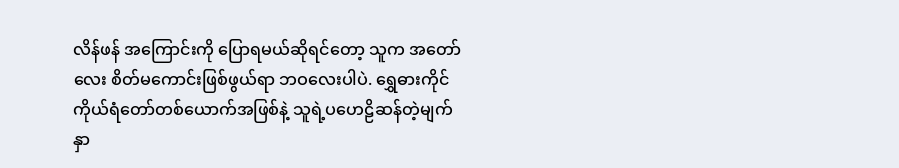လိန်ဖန် အကြောင်းကို ပြောရမယ်ဆိုရင်တော့ သူက အတော်လေး စိတ်မကောင်းဖြစ်ဖွယ်ရာ ဘဝလေးပါပဲ. ရွှေဓားကိုင်ကိုယ်ရံတော်တစ်ယောက်အဖြစ်နဲ့ သူရဲ့ပဟေဠိဆန်တဲ့မျက်နှာ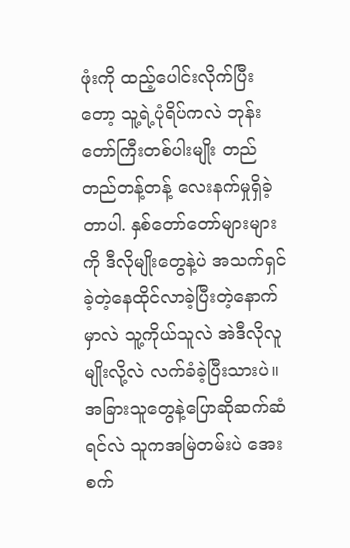ဖုံးကို ထည့်ပေါင်းလိုက်ပြီးတော့ သူ့ရဲ့ပုံရိပ်ကလဲ ဘုန်းတော်ကြီးတစ်ပါးမျိုး တည်တည်တန့်တန့် လေးနက်မှုရှိခဲ့တာပါ. နှစ်တော်တော်များများကို ဒီလိုမျိုးတွေနဲ့ပဲ အသက်ရှင်ခဲ့တဲ့နေထိုင်လာခဲ့ပြီးတဲ့နောက်မှာလဲ သူ့ကိုယ်သူလဲ အဲဒီလိုလူမျိုးလို့လဲ လက်ခံခဲ့ပြီးသားပဲ။ အခြားသူတွေနဲ့ပြောဆိုဆက်ဆံရင်လဲ သူကအမြဲတမ်းပဲ အေးစက်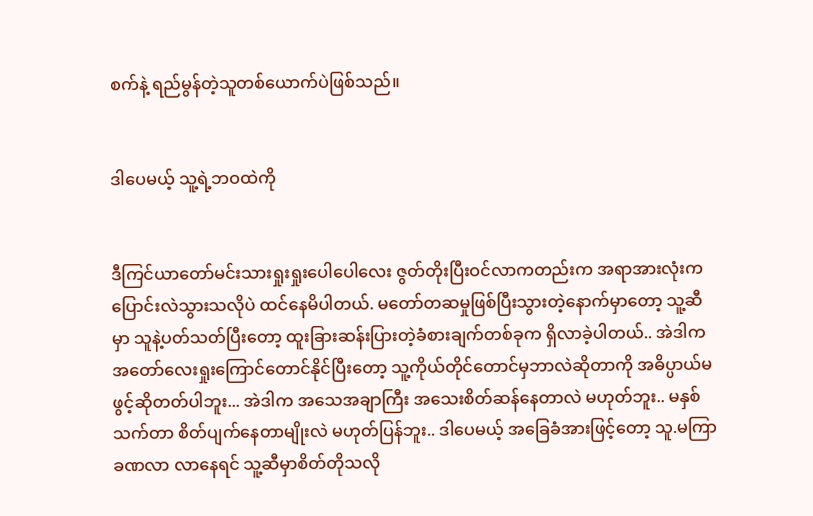စက်နဲ့ ရည်မွန်တဲ့သူတစ်ယောက်ပဲဖြစ်သည်။


ဒါပေမယ့် သူ့ရဲ့ဘဝထဲကို


ဒီကြင်ယာတော်မင်းသားရှုးရှုးပေါပေါလေး ဇွတ်တိုးပြီးဝင်လာကတည်းက အရာအားလုံးကပြောင်းလဲသွားသလိုပဲ ထင်နေမိပါတယ်. မတော်တဆမှုဖြစ်ပြီးသွားတဲ့နောက်မှာတော့ သူ့ဆီမှာ သူနဲ့ပတ်သတ်ပြီးတော့ ထူးခြားဆန်းပြားတဲ့ခံစားချက်တစ်ခုက ရှိလာခဲ့ပါတယ်.. အဲဒါက အတော်လေးရှုးကြောင်တောင်နိုင်ပြီးတော့ သူ့ကိုယ်တိုင်တောင်မှဘာလဲဆိုတာကို အဓိပ္ပာယ်မဖွင့်ဆိုတတ်ပါဘူး... အဲဒါက အသေအချာကြီး အသေးစိတ်ဆန်နေတာလဲ မဟုတ်ဘူး.. မနှစ်သက်တာ စိတ်ပျက်နေတာမျိုးလဲ မဟုတ်ပြန်ဘူး.. ဒါပေမယ့် အခြေခံအားဖြင့်တော့ သူ.မကြာခဏလာ လာနေရင် သူ့ဆီမှာစိတ်တိုသလို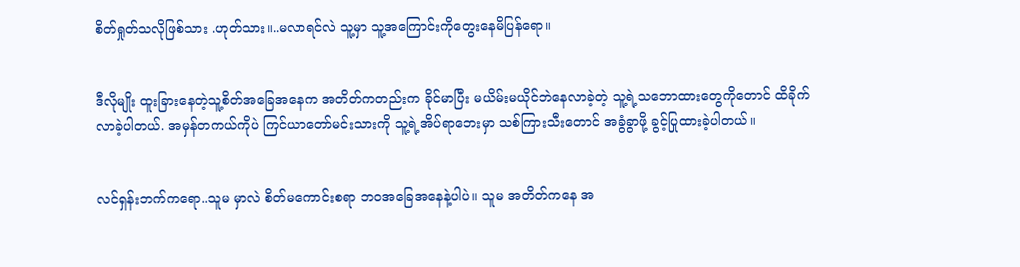စိတ်ရှုတ်သလိုဖြစ်သား .ဟုတ်သား။..မလာရင်လဲ သူ့မှာ သူ့အကြောင်းကိုတွေးနေမိပြန်ရော။


ဒီလိုမျိုး ထူးခြားနေတဲ့သူ့စိတ်အခြေအနေက အတိတ်ကတည်းက ခိုင်မာပြီး မယိမ်းမယိုင်ဘဲနေလာခဲ့တဲ့ သူ့ရဲ့သဘောထားတွေကိုတောင် ထိခိုက်လာခဲ့ပါတယ်. အမှန်တကယ်ကိုပဲ ကြင်ယာတော်မင်းသားကို သူ့ရဲ့အိပ်ရာဘေးမှာ သစ်ကြားသီးတောင် အခွံခွာဖို့ ခွင့်ပြုထားခဲ့ပါတယ်။


လင်ရှန်းဘက်ကရော..သူမ မှာလဲ စိတ်မကောင်းစရာ ဘဝအခြေအနေနဲ့ပါပဲ။ သူမ အတိတ်ကနေ အ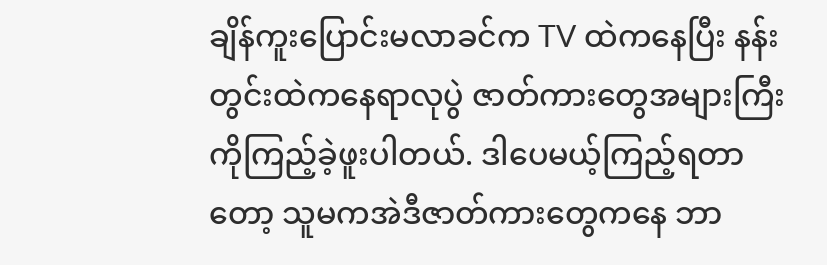ချိန်ကူးပြောင်းမလာခင်က TV ထဲကနေပြီး နန်းတွင်းထဲကနေရာလုပွဲ ဇာတ်ကားတွေအများကြီးကိုကြည့်ခဲ့ဖူးပါတယ်. ဒါပေမယ့်ကြည့်ရတာတော့ သူမကအဲဒီဇာတ်ကားတွေကနေ ဘာ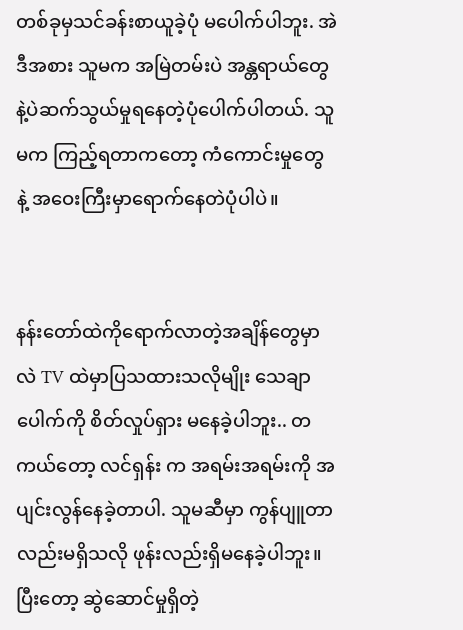တစ်ခုမှသင်ခန်းစာယူခဲ့ပုံ မပေါက်ပါဘူး. အဲဒီအစား သူမက အမြဲတမ်းပဲ အန္တရာယ်တွေနဲ့ပဲဆက်သွယ်မှုရနေတဲ့ပုံပေါက်ပါတယ်. သူမက ကြည့်ရတာကတော့ ကံကောင်းမှုတွေနဲ့ ‌အဝေးကြီးမှာရောက်နေတဲပုံပါပဲ။


နန်းတော်ထဲကိုရောက်လာတဲ့အချိန်တွေမှာလဲ TV ထဲမှာပြသထားသလိုမျိုး သေချာပေါက်ကို စိတ်လှုပ်ရှား မနေခဲ့ပါဘူး.. တကယ်တော့ လင်ရှန်း က အရမ်းအရမ်းကို အပျင်းလွန်နေခဲ့တာပါ. သူမဆီမှာ ကွန်ပျူတာလည်းမရှိသလို ဖုန်းလည်းရှိမနေခဲ့ပါဘူး။ ပြီးတော့ ဆွဲဆောင်မှုရှိတဲ့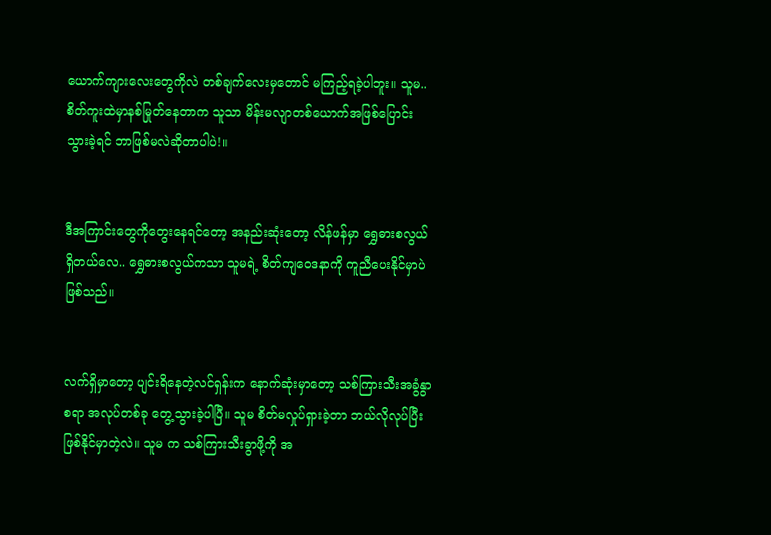ယောက်ကျားလေးတွေကိုလဲ တစ်ချက်လေးမှတောင် မကြည့်ရခဲ့ပါဘူး။ သူမ..စိတ်ကူးထဲမှာနစ်မြုတ်နေတာက သူသာ မိန်းမလျာတစ်ယောက်အဖြစ်ပြောင်းသွားခဲ့ရင် ဘာဖြစ်မလဲဆိုတာပါပဲ!။


ဒီအကြာင်းတွေကိုတွေးနေရင်တော့ အနည်းဆုံးတော့ လိန်ဖန်မှာ ရွှေဓားစလွယ်ရှိတယ်လေ.. ရွှေဓားစလွယ်ကသာ သူမရဲ့ စိတ်ကျဝေဒနာကို ကူညီပေးနိုင်မှာပဲ ဖြစ်သည်။


လက်ရှိမှာတော့ ပျင်းရိနေတဲ့လင်ရှန်းက နောက်ဆုံးမှာတော့ သစ်ကြားသီးအခွံနွာစရာ အလုပ်တစ်ခု တွေ့သွားခဲ့ပါပြီ။ သူမ စိတ်မလှုပ်ရှားခဲ့တာ ဘယ်လိုလုပ်ပြီးဖြစ်နိုင်မှာတဲ့လဲ။ သူမ က သစ်ကြားသီးခွာဖို့ကို အ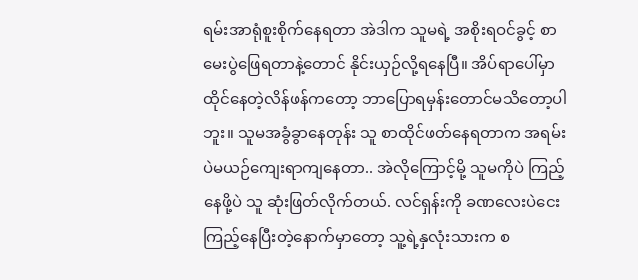ရမ်းအာရုံစူးစိုက်နေရတာ အဲဒါက သူမရဲ့ အစိုးရဝင်ခွင့် စာမေးပွဲဖြေရတာနဲ့တောင် နိုင်းယှဉ်လို့ရနေပြီ။ အိပ်ရာပေါ်မှာထိုင်နေတဲ့လိန်ဖန်ကတော့ ဘာပြောရမှန်းတောင်မသိတော့ပါဘူး။ သူမအခွံခွာနေတုန်း သူ စာထိုင်ဖတ်နေရတာက အရမ်းပဲမယဉ်ကျေးရာကျနေတာ.. အဲလိုကြောင့်မို့ သူမကိုပဲ ကြည့်နေဖို့ပဲ သူ ဆုံးဖြတ်လိုက်တယ်. လင်ရှန်းကို ခဏလေးပဲငေးကြည့်နေပြီးတဲ့နောက်မှာတော့ သူ့ရဲ့နှလုံးသားက စ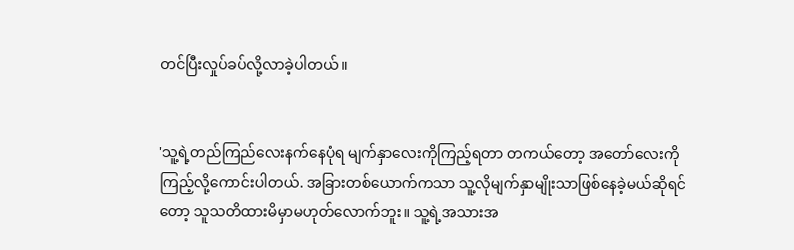တင်ပြီးလှုပ်ခပ်လို့လာခဲ့ပါတယ်။


'သူ့ရဲ့တည်ကြည်လေးနက်နေပုံရ မျက်နှာလေးကိုကြည့်ရတာ တကယ်တော့ အတော်လေးကိုကြည့်လို့ကောင်းပါတယ်. အခြားတစ်ယောက်ကသာ သူ့လိုမျက်နှာမျိုးသာဖြစ်နေခဲ့မယ်ဆိုရင်တော့ သူသတိထားမိမှာမဟုတ်လောက်ဘူး။ သူ့ရဲ့အသားအ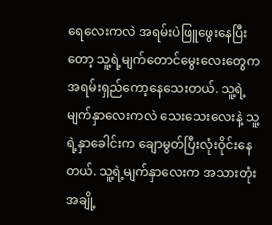ရေလေးကလဲ အရမ်းပဲဖြူဖွေးနေပြီးတော့ သူ့ရဲ့မျက်တောင်မွေးလေးတွေက အရမ်းရှည်ကော့နေသေးတယ်. သူ့ရဲ့မျက်နှာလေးကလဲ သေးသေးလေးနဲ့ သူ့ရဲ့နှာခေါင်းက ချောမွတ်ပြီးလုံးဝိုင်းနေတယ်. သူ့ရဲ့မျက်နှာလေးက အသားတုံးအချို့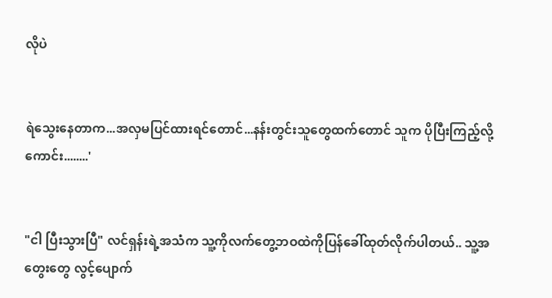လိုပဲ


ရဲသွေးနေတာက...အလှမပြင်ထားရင်တောင်...နန်းတွင်းသူတွေထက်တောင် သူက ပိုပြီးကြည့်လို့ကောင်း........'


"ငါ ပြီးသွားပြီ" လင်ရှန်းရဲ့အသံက သူ့ကိုလက်တွေ့ဘဝထဲကိုပြန်ခေါ်ထုတ်လိုက်ပါတယ်.. သူ့အတွေးတွေ လွင့်ပျောက်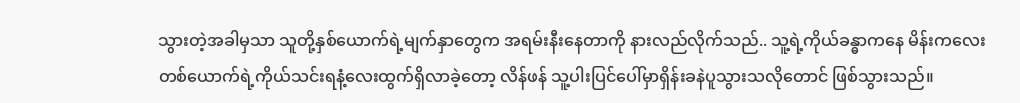သွားတဲ့အခါမှသာ သူတို့နှစ်ယောက်ရဲ့မျက်နှာတွေက အရမ်းနီးနေတာကို နားလည်လိုက်သည်.. သူ့ရဲ့ကိုယ်ခန္ဓာကနေ မိန်းကလေးတစ်ယောက်ရဲ့ကိုယ်သင်းရနံ့လေးထွက်ရှိလာခဲ့တော့ လိန်ဖန် သူ့ပါးပြင်ပေါ်မှာရှိန်းခနဲပူသွားသလိုတောင် ဖြစ်သွားသည်။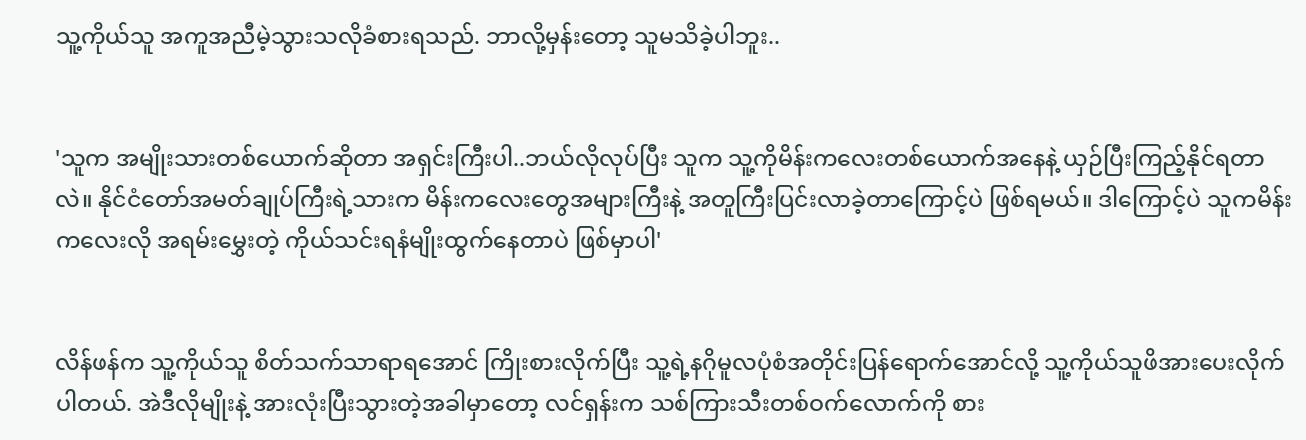သူ့ကိုယ်သူ အကူအညီမဲ့သွားသလိုခံစားရသည်. ဘာလို့မှန်းတော့ သူမသိခဲ့ပါဘူး..


'သူက အမျိုးသားတစ်ယောက်ဆိုတာ အရှင်းကြီးပါ..ဘယ်လိုလုပ်ပြီး သူက သူ့ကိုမိန်းကလေးတစ်ယောက်အနေနဲ့ ယှဉ်ပြီးကြည့်နိုင်ရတာလဲ။ နိုင်ငံတော်အမတ်ချုပ်ကြီးရဲ့သားက မိန်းကလေးတွေအများကြီးနဲ့ အတူကြီးပြင်းလာခဲ့တာကြောင့်ပဲ ဖြစ်ရမယ်။ ဒါကြောင့်ပဲ သူကမိန်းကလေးလို အရမ်းမွှေးတဲ့ ကိုယ်သင်းရနံမျိုးထွက်နေတာပဲ ဖြစ်မှာပါ'


လိန်ဖန်က သူ့ကိုယ်သူ စိတ်သက်သာရာရအောင် ကြိုးစားလိုက်ပြီး သူ့ရဲ့နဂိုမူလပုံစံအတိုင်းပြန်ရောက်အောင်လို့ သူ့ကိုယ်သူဖိအားပေးလိုက်ပါတယ်. အဲဒီလိုမျိုးနဲ့ အားလုံးပြီးသွားတဲ့အခါမှာတော့ လင်ရှန်းက သစ်ကြားသီးတစ်ဝက်လောက်ကို စား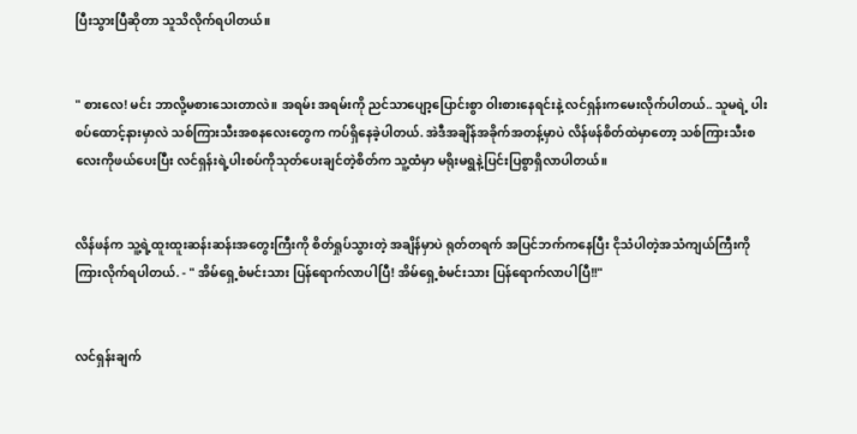ပြီးသွားပြီဆိုတာ သူသိလိုက်ရပါတယ်။


" စားလေ! မင်း ဘာလို့မစားသေးတာလဲ။ အရမ်း အရမ်းကို ညင်သာပျော့ပြောင်းစွာ ဝါးစားနေရင်းနဲ့ လင်ရှန်းကမေးလိုက်ပါတယ်.. သူမရဲ့ ပါးစပ်ထောင့်နားမှာလဲ သစ်ကြားသီးအစနလေးတွေက ကပ်ရှိနေခဲ့ပါတယ်. အဲဒီအချိန်အခိုက်အတန့်မှာပဲ လိန်ဖန်စိတ်ထဲမှာတော့ သစ်ကြားသီးစလေးကိုဖယ်ပေးပြီး လင်ရှန်းရဲ့ပါးစပ်ကိုသုတ်ပေးချင်တဲ့စိတ်က သူ့ထံမှာ မရိုးမရွနဲ့ပြင်းပြစွာရှိလာပါတယ်။


လိန်ဖန်က သူ့ရဲ့ထူးထူးဆန်းဆန်းအတွေးကြီးကို စိတ်ရှုပ်သွားတဲ့ အချိန်မှာပဲ ရုတ်တရက် အပြင်ဘက်ကနေပြီး ငိုသံပါတဲ့အသံကျယ်ကြီးကို ကြားလိုက်ရပါတယ်. - " အိမ်ရှေ့စံမင်းသား ပြန်ရောက်လာပါပြီ! အိမ်ရှေ့စံမင်းသား ပြန်ရောက်လာပါပြီ!!"


လင်ရှန်းချက်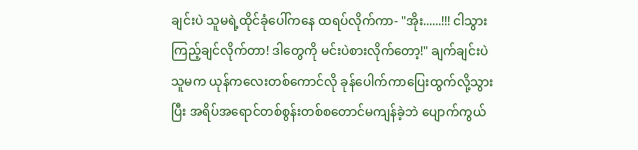ချင်းပဲ သူမရဲ့ထိုင်ခုံပေါ်ကနေ ထရပ်လိုက်ကာ- "အိုး......!!! ငါသွားကြည့်ချင်လိုက်တာ! ဒါတွေကို မင်းပဲစားလိုက်တော့!" ချက်ချင်းပဲ သူမက ယုန်ကလေးတစ်ကောင်လို ခုန်ပေါက်ကာပြေးထွက်လို့သွားပြီး အရိပ်အရောင်တစ်စွန်းတစ်စတောင်မကျန်ခဲ့ဘဲ ပျောက်ကွယ်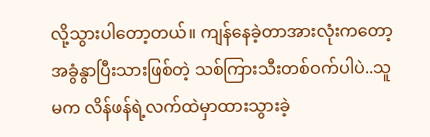လို့သွားပါတော့တယ်။ ကျန်နေခဲ့တာအားလုံးကတော့ အခွံနွာပြီးသားဖြစ်တဲ့ သစ်ကြားသီးတစ်ဝက်ပါပဲ..သူမက လိန်ဖန်ရဲ့လက်ထဲမှာထားသွားခဲ့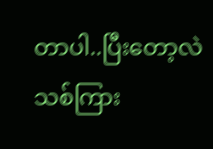တာပါ..ပြီးတော့လဲ သစ်ကြား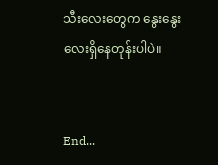သီးလေးတွေက နွေးနွေးလေးရှိနေတုန်းပါပဲ။


End...